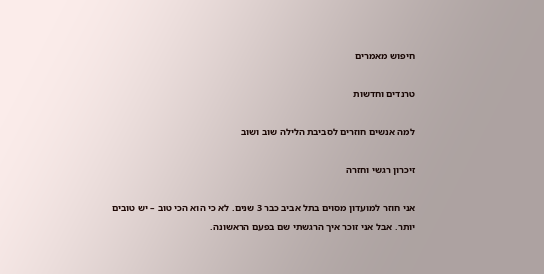חיפוש מאמרים

טרנדים וחדשות

למה אנשים חוזרים לסביבת הלילה שוב ושוב

זיכרון רגשי וחזרה

אני חוזר למועדון מסוים בתל אביב כבר 3 שנים. לא כי הוא הכי טוב – יש טובים יותר. אבל אני זוכר איך הרגשתי שם בפעם הראשונה.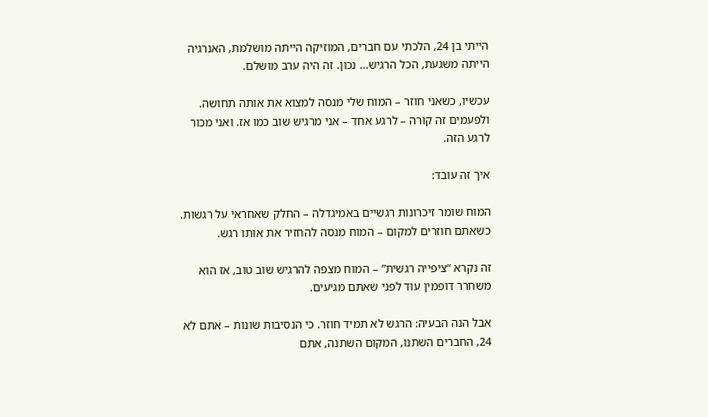הייתי בן 24, הלכתי עם חברים, המוזיקה הייתה מושלמת, האנרגיה הייתה משגעת, הכל הרגיש… נכון. זה היה ערב מושלם.

עכשיו, כשאני חוזר – המוח שלי מנסה למצוא את אותה תחושה. ולפעמים זה קורה – לרגע אחד – אני מרגיש שוב כמו אז. ואני מכור לרגע הזה.

איך זה עובד:

המוח שומר זיכרונות רגשיים באמיגדלה – החלק שאחראי על רגשות. כשאתם חוזרים למקום – המוח מנסה להחזיר את אותו רגש.

זה נקרא “ציפייה רגשית” – המוח מצפה להרגיש שוב טוב, אז הוא משחרר דופמין עוד לפני שאתם מגיעים.

אבל הנה הבעיה: הרגש לא תמיד חוזר. כי הנסיבות שונות – אתם לא 24, החברים השתנו, המקום השתנה, אתם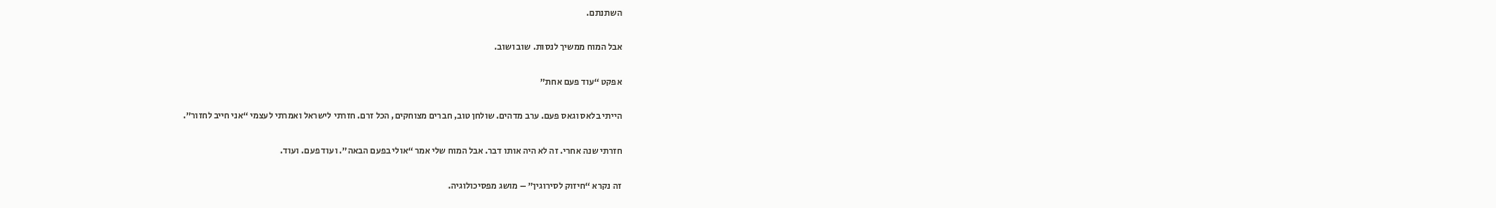השתנתם.

אבל המוח ממשיך לנסות. שוב ושוב.

אפקט “עוד פעם אחת”

הייתי בלאס וגאס פעם. ערב מדהים. שולחן טוב, חברים מצוחקים, הכל זרם. חזרתי לישראל ואמרתי לעצמי “אני חייב לחזור”.

חזרתי שנה אחרי. זה לא היה אותו דבר. אבל המוח שלי אמר “אולי בפעם הבאה”. ועוד פעם. ועוד.

זה נקרא “חיזוק לסירוגין” – מושג מפסיכולוגיה.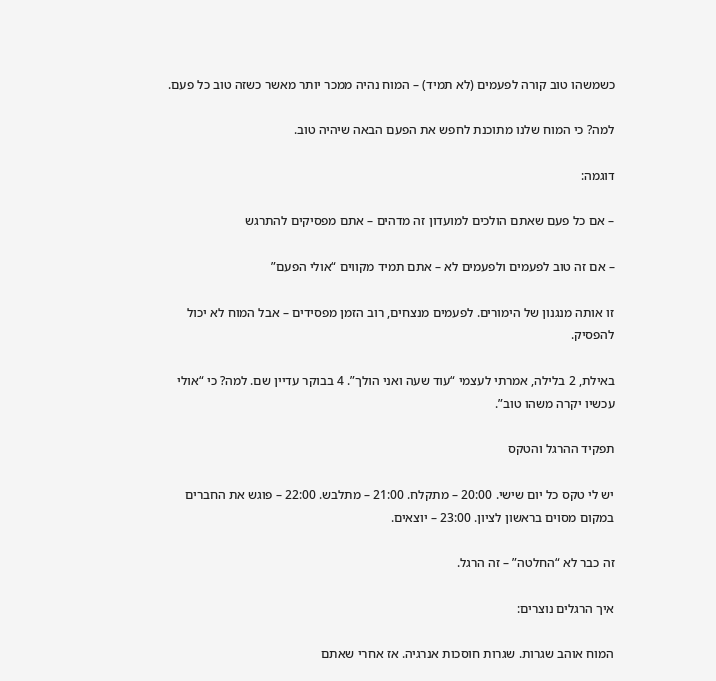כשמשהו טוב קורה לפעמים (לא תמיד) – המוח נהיה ממכר יותר מאשר כשזה טוב כל פעם.

למה? כי המוח שלנו מתוכנת לחפש את הפעם הבאה שיהיה טוב.

דוגמה:

– אם כל פעם שאתם הולכים למועדון זה מדהים – אתם מפסיקים להתרגש

– אם זה טוב לפעמים ולפעמים לא – אתם תמיד מקווים “אולי הפעם”

זו אותה מנגנון של הימורים. לפעמים מנצחים, רוב הזמן מפסידים – אבל המוח לא יכול להפסיק.

באילת, 2 בלילה, אמרתי לעצמי “עוד שעה ואני הולך”. 4 בבוקר עדיין שם. למה? כי “אולי עכשיו יקרה משהו טוב”.

תפקיד ההרגל והטקס

יש לי טקס כל יום שישי. 20:00 – מתקלח. 21:00 – מתלבש. 22:00 – פוגש את החברים במקום מסוים בראשון לציון. 23:00 – יוצאים.

זה כבר לא “החלטה” – זה הרגל.

איך הרגלים נוצרים:

המוח אוהב שגרות. שגרות חוסכות אנרגיה. אז אחרי שאתם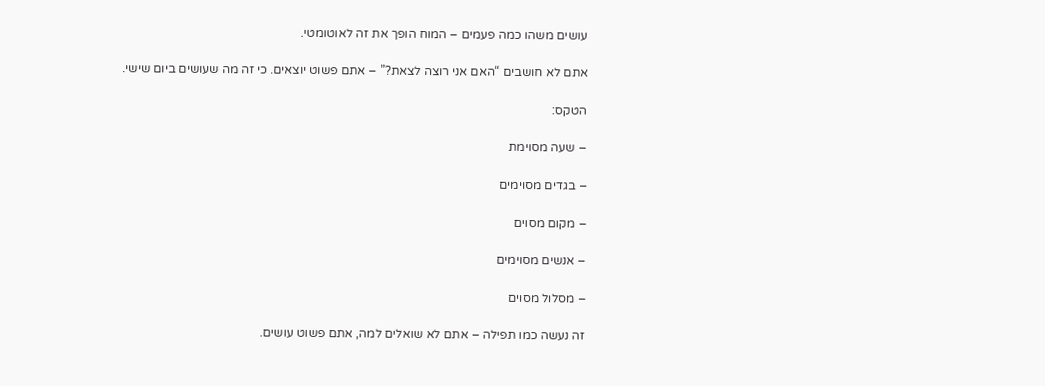עושים משהו כמה פעמים – המוח הופך את זה לאוטומטי.

אתם לא חושבים “האם אני רוצה לצאת?” – אתם פשוט יוצאים. כי זה מה שעושים ביום שישי.

הטקס:

– שעה מסוימת

– בגדים מסוימים

– מקום מסוים

– אנשים מסוימים

– מסלול מסוים

זה נעשה כמו תפילה – אתם לא שואלים למה, אתם פשוט עושים.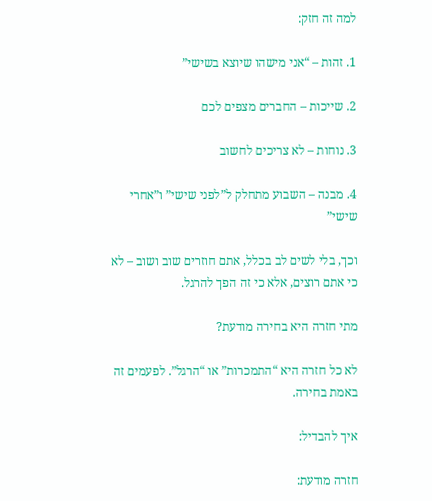למה זה חזק:

1. זהות – “אני מישהו שיוצא בשישי”

2. שייכות – החברים מצפים לכם

3. נוחות – לא צריכים לחשוב

4. מבנה – השבוע מתחלק ל”לפני שישי” ו”אחרי שישי”

וכך, בלי לשים לב בכלל, אתם חוזרים שוב ושוב – לא כי אתם רוצים, אלא כי זה הפך להרגל.

מתי חזרה היא בחירה מודעת?

לא כל חזרה היא “התמכרות” או “הרגל”. לפעמים זה באמת בחירה.

איך להבדיל:

חזרה מודעת: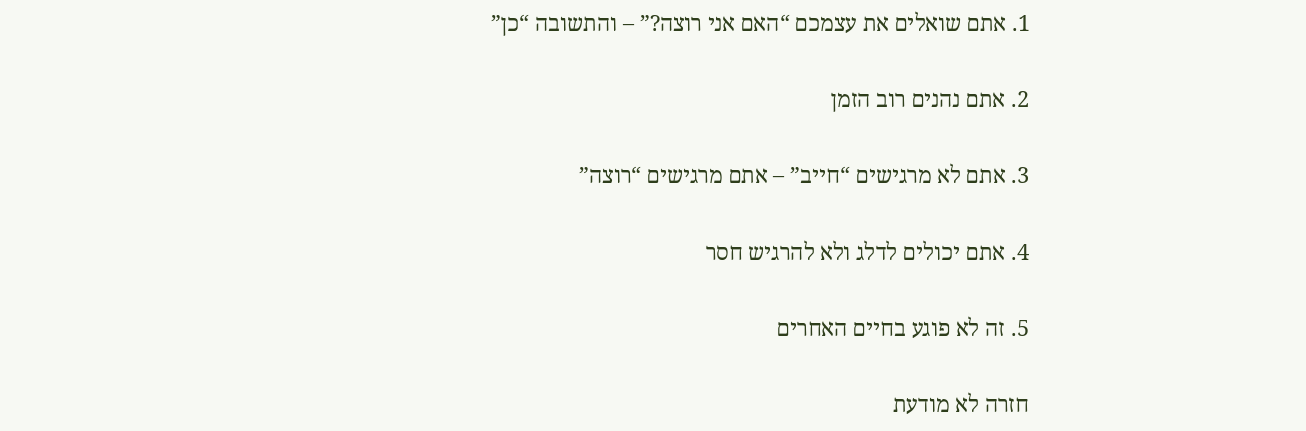1. אתם שואלים את עצמכם “האם אני רוצה?” – והתשובה “כן”

2. אתם נהנים רוב הזמן

3. אתם לא מרגישים “חייב” – אתם מרגישים “רוצה”

4. אתם יכולים לדלג ולא להרגיש חסר

5. זה לא פוגע בחיים האחרים

חזרה לא מודעת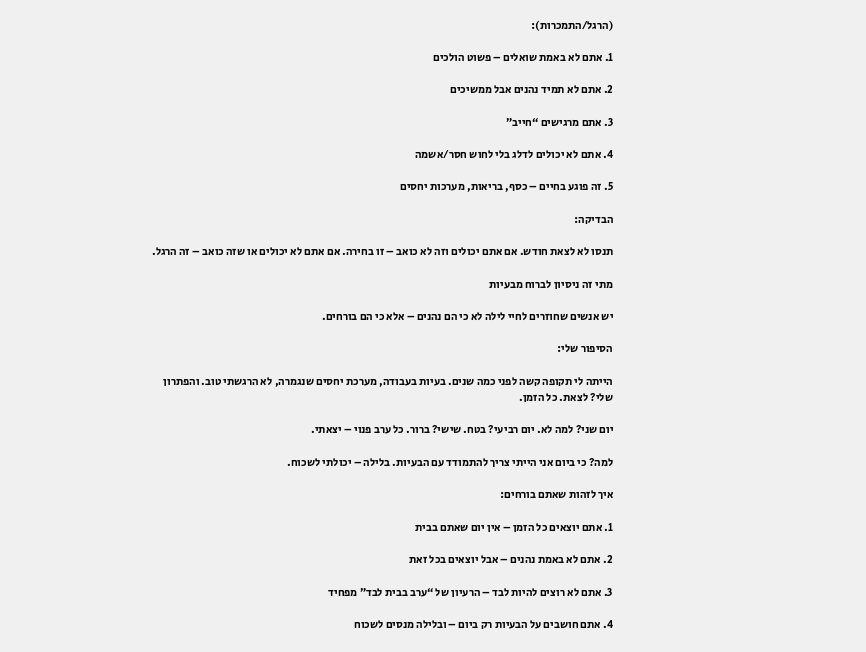(הרגל/התמכרות):

1. אתם לא באמת שואלים – פשוט הולכים

2. אתם לא תמיד נהנים אבל ממשיכים

3. אתם מרגישים “חייב”

4. אתם לא יכולים לדלג בלי לחוש חסר/אשמה

5. זה פוגע בחיים – כסף, בריאות, מערכות יחסים

הבדיקה:

תנסו לא לצאת חודש. אם אתם יכולים וזה לא כואב – זו בחירה. אם אתם לא יכולים או שזה כואב – זה הרגל.

מתי זה ניסיון לברוח מבעיות

יש אנשים שחוזרים לחיי לילה לא כי הם נהנים – אלא כי הם בורחים.

הסיפור שלי:

הייתה לי תקופה קשה לפני כמה שנים. בעיות בעבודה, מערכת יחסים שנגמרה, לא הרגשתי טוב. והפתרון שלי? לצאת. כל הזמן.

יום שני? למה לא. יום רביעי? בטח. שישי? ברור. כל ערב פנוי – יצאתי.

למה? כי ביום אני הייתי צריך להתמודד עם הבעיות. בלילה – יכולתי לשכוח.

איך לזהות שאתם בורחים:

1. אתם יוצאים כל הזמן – אין יום שאתם בבית

2. אתם לא באמת נהנים – אבל יוצאים בכל זאת

3. אתם לא רוצים להיות לבד – הרעיון של “ערב בבית לבד” מפחיד

4. אתם חושבים על הבעיות רק ביום – ובלילה מנסים לשכוח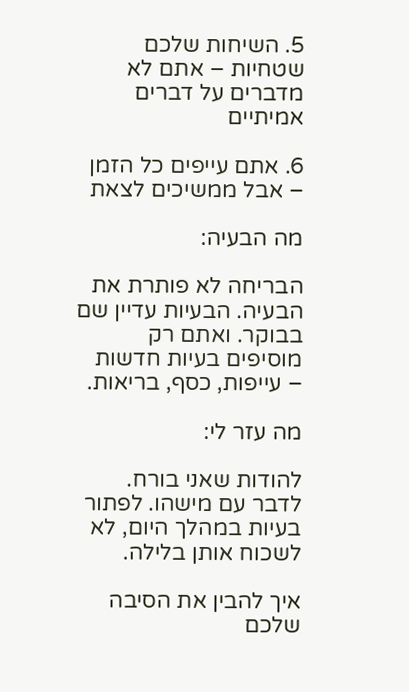5. השיחות שלכם שטחיות – אתם לא מדברים על דברים אמיתיים

6. אתם עייפים כל הזמן – אבל ממשיכים לצאת

מה הבעיה:

הבריחה לא פותרת את הבעיה. הבעיות עדיין שם בבוקר. ואתם רק מוסיפים בעיות חדשות – עייפות, כסף, בריאות.

מה עזר לי:

להודות שאני בורח. לדבר עם מישהו. לפתור בעיות במהלך היום, לא לשכוח אותן בלילה.

איך להבין את הסיבה שלכם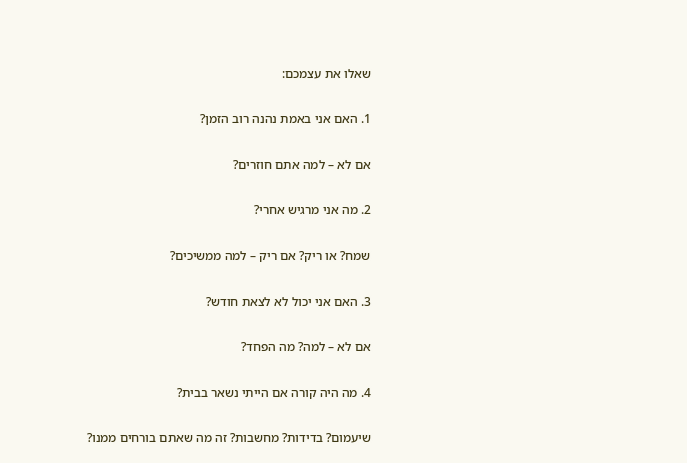שאלו את עצמכם:

1. האם אני באמת נהנה רוב הזמן?

אם לא – למה אתם חוזרים?

2. מה אני מרגיש אחרי?

שמח? או ריק? אם ריק – למה ממשיכים?

3. האם אני יכול לא לצאת חודש?

אם לא – למה? מה הפחד?

4. מה היה קורה אם הייתי נשאר בבית?

שיעמום? בדידות? מחשבות? זה מה שאתם בורחים ממנו?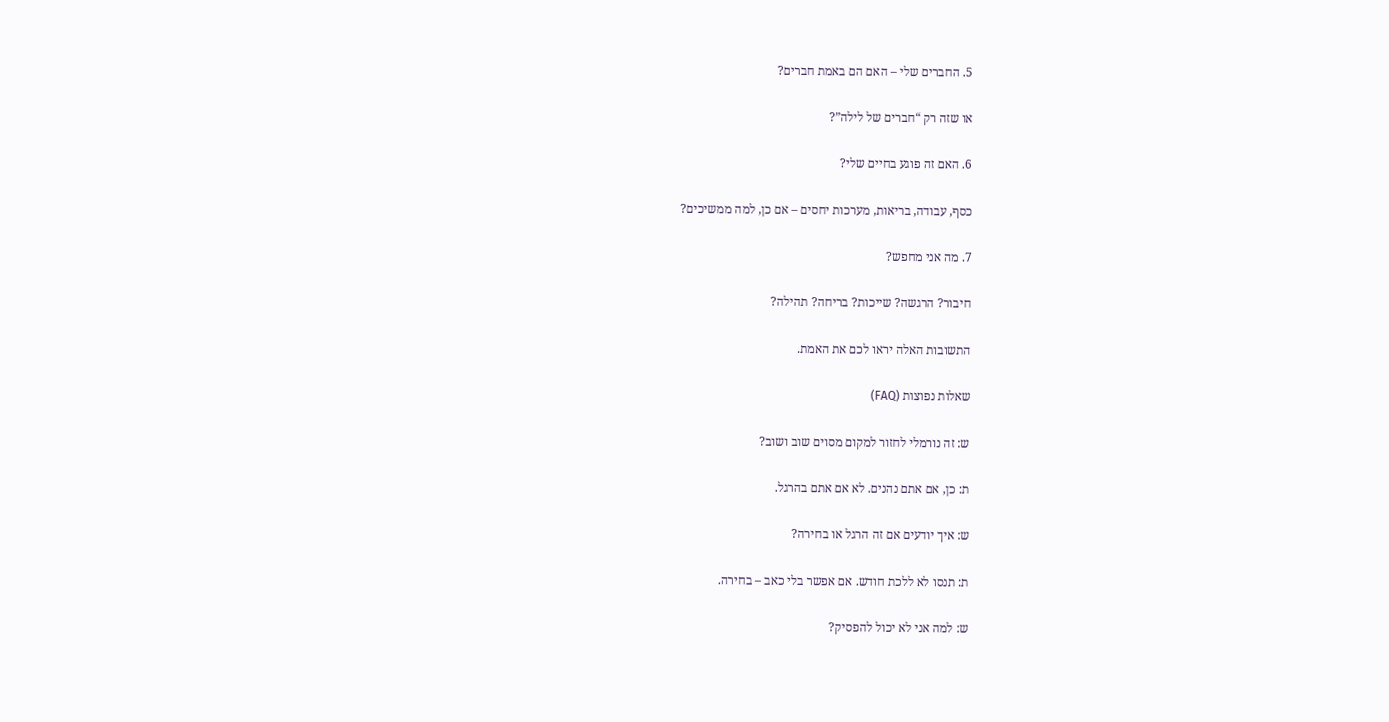5. החברים שלי – האם הם באמת חברים?

או שזה רק “חברים של לילה”?

6. האם זה פוגע בחיים שלי?

כסף, עבודה, בריאות, מערכות יחסים – אם כן, למה ממשיכים?

7. מה אני מחפש?

חיבור? הרגשה? שייכות? בריחה? תהילה?

התשובות האלה יראו לכם את האמת.

שאלות נפוצות (FAQ)

ש: זה נורמלי לחזור למקום מסוים שוב ושוב?

ת: כן, אם אתם נהנים. לא אם אתם בהרגל.

ש: איך יודעים אם זה הרגל או בחירה?

ת: תנסו לא ללכת חודש. אם אפשר בלי כאב – בחירה.

ש: למה אני לא יכול להפסיק?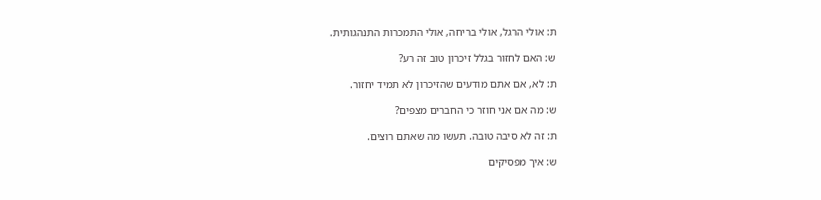ת: אולי הרגל, אולי בריחה, אולי התמכרות התנהגותית.

ש: האם לחזור בגלל זיכרון טוב זה רע?

ת: לא, אם אתם מודעים שהזיכרון לא תמיד יחזור.

ש: מה אם אני חוזר כי החברים מצפים?

ת: זה לא סיבה טובה. תעשו מה שאתם רוצים.

ש: איך מפסיקים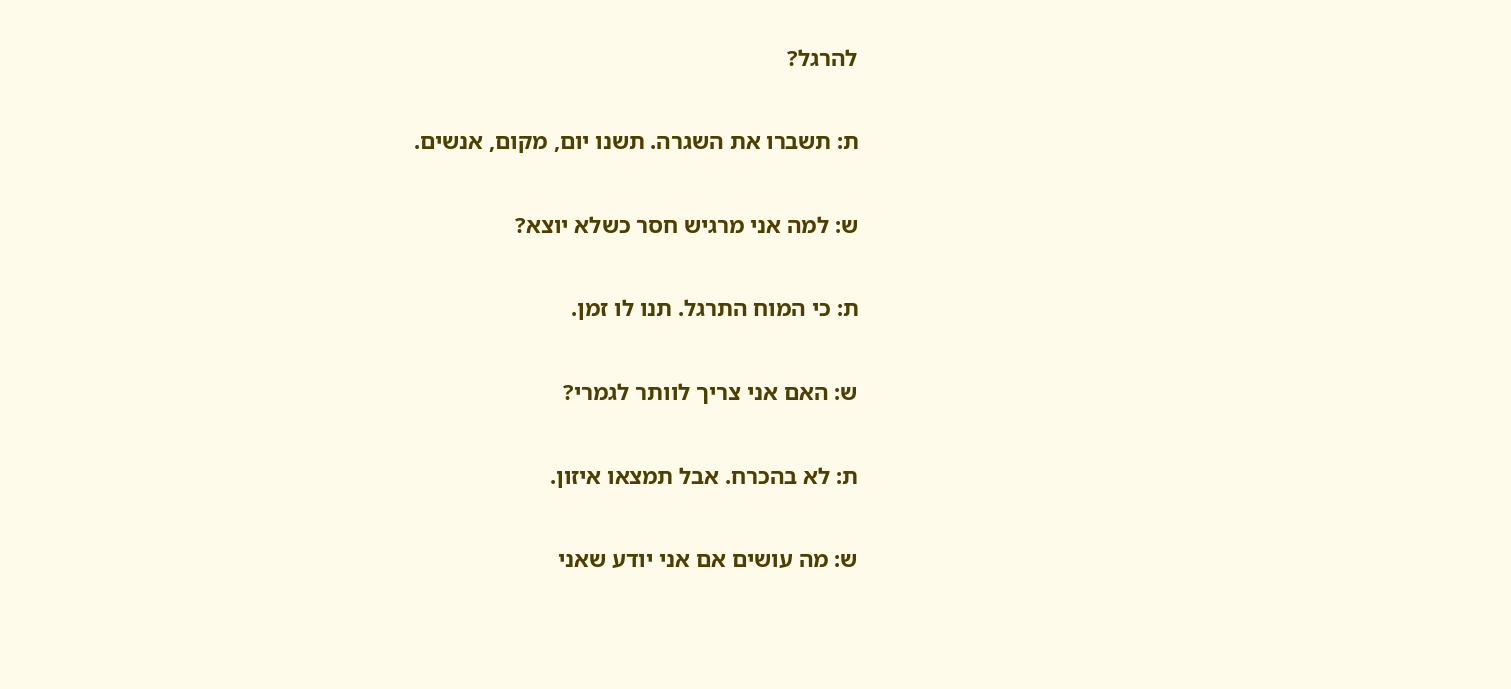להרגל?

ת: תשברו את השגרה. תשנו יום, מקום, אנשים.

ש: למה אני מרגיש חסר כשלא יוצא?

ת: כי המוח התרגל. תנו לו זמן.

ש: האם אני צריך לוותר לגמרי?

ת: לא בהכרח. אבל תמצאו איזון.

ש: מה עושים אם אני יודע שאני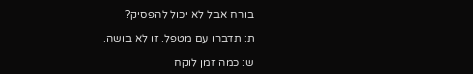בורח אבל לא יכול להפסיק?

ת: תדברו עם מטפל. זו לא בושה.

ש: כמה זמן לוקח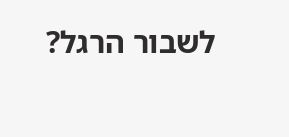לשבור הרגל?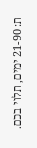ת: 21-90 ימים, תלוי בכם.